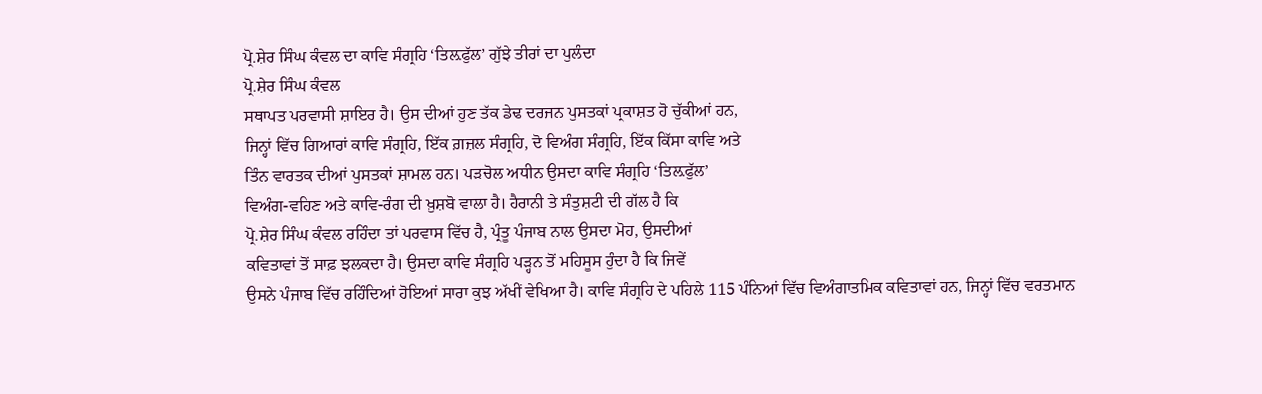ਪ੍ਰੋ.ਸ਼ੇਰ ਸਿੰਘ ਕੰਵਲ ਦਾ ਕਾਵਿ ਸੰਗ੍ਰਹਿ ‘ਤਿਲ਼ਫੁੱਲ’ ਗੁੱਝੇ ਤੀਰਾਂ ਦਾ ਪੁਲੰਦਾ
ਪ੍ਰੋ.ਸ਼ੇਰ ਸਿੰਘ ਕੰਵਲ
ਸਥਾਪਤ ਪਰਵਾਸੀ ਸ਼ਾਇਰ ਹੈ। ਉਸ ਦੀਆਂ ਹੁਣ ਤੱਕ ਡੇਢ ਦਰਜਨ ਪੁਸਤਕਾਂ ਪ੍ਰਕਾਸ਼ਤ ਹੋ ਚੁੱਕੀਆਂ ਹਨ,
ਜਿਨ੍ਹਾਂ ਵਿੱਚ ਗਿਆਰਾਂ ਕਾਵਿ ਸੰਗ੍ਰਹਿ, ਇੱਕ ਗ਼ਜ਼ਲ ਸੰਗ੍ਰਹਿ, ਦੋ ਵਿਅੰਗ ਸੰਗ੍ਰਹਿ, ਇੱਕ ਕਿੱਸਾ ਕਾਵਿ ਅਤੇ
ਤਿੰਨ ਵਾਰਤਕ ਦੀਆਂ ਪੁਸਤਕਾਂ ਸ਼ਾਮਲ ਹਨ। ਪੜਚੋਲ ਅਧੀਨ ਉਸਦਾ ਕਾਵਿ ਸੰਗ੍ਰਹਿ ‘ਤਿਲ਼ਫੁੱਲ’
ਵਿਅੰਗ-ਵਹਿਣ ਅਤੇ ਕਾਵਿ-ਰੰਗ ਦੀ ਖ਼ੁਸ਼ਬੋ ਵਾਲਾ ਹੈ। ਹੈਰਾਨੀ ਤੇ ਸੰਤੁਸ਼ਟੀ ਦੀ ਗੱਲ ਹੈ ਕਿ
ਪ੍ਰੋ.ਸ਼ੇਰ ਸਿੰਘ ਕੰਵਲ ਰਹਿੰਦਾ ਤਾਂ ਪਰਵਾਸ ਵਿੱਚ ਹੈ, ਪ੍ਰੰਤੂ ਪੰਜਾਬ ਨਾਲ ਉਸਦਾ ਮੋਹ, ਉਸਦੀਆਂ
ਕਵਿਤਾਵਾਂ ਤੋਂ ਸਾਫ਼ ਝਲਕਦਾ ਹੈ। ਉਸਦਾ ਕਾਵਿ ਸੰਗ੍ਰਹਿ ਪੜ੍ਹਨ ਤੋਂ ਮਹਿਸੂਸ ਹੁੰਦਾ ਹੈ ਕਿ ਜਿਵੇਂ
ਉਸਨੇ ਪੰਜਾਬ ਵਿੱਚ ਰਹਿੰਦਿਆਂ ਹੋਇਆਂ ਸਾਰਾ ਕੁਝ ਅੱਖੀਂ ਵੇਖਿਆ ਹੈ। ਕਾਵਿ ਸੰਗ੍ਰਹਿ ਦੇ ਪਹਿਲੇ 115 ਪੰਨਿਆਂ ਵਿੱਚ ਵਿਅੰਗਾਤਮਿਕ ਕਵਿਤਾਵਾਂ ਹਨ, ਜਿਨ੍ਹਾਂ ਵਿੱਚ ਵਰਤਮਾਨ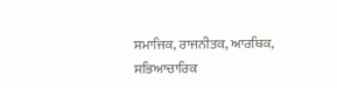ਸਮਾਜਿਕ, ਰਾਜਨੀਤਕ, ਆਰਥਿਕ, ਸਭਿਆਚਾਰਿਕ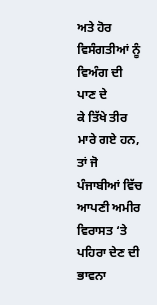ਅਤੇ ਹੋਰ ਵਿਸੰਗਤੀਆਂ ਨੂੰ ਵਿਅੰਗ ਦੀ ਪਾਣ ਦੇ
ਕੇ ਤਿੱਖੇ ਤੀਰ ਮਾਰੇ ਗਏ ਹਨ, ਤਾਂ ਜੋ ਪੰਜਾਬੀਆਂ ਵਿੱਚ
ਆਪਣੀ ਅਮੀਰ ਵਿਰਾਸਤ ‘ਤੇ ਪਹਿਰਾ ਦੇਣ ਦੀ ਭਾਵਨਾ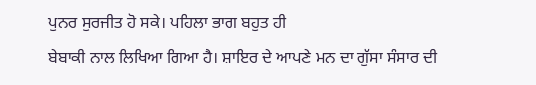ਪੁਨਰ ਸੁਰਜੀਤ ਹੋ ਸਕੇ। ਪਹਿਲਾ ਭਾਗ ਬਹੁਤ ਹੀ
ਬੇਬਾਕੀ ਨਾਲ ਲਿਖਿਆ ਗਿਆ ਹੈ। ਸ਼ਾਇਰ ਦੇ ਆਪਣੇ ਮਨ ਦਾ ਗੁੱਸਾ ਸੰਸਾਰ ਦੀ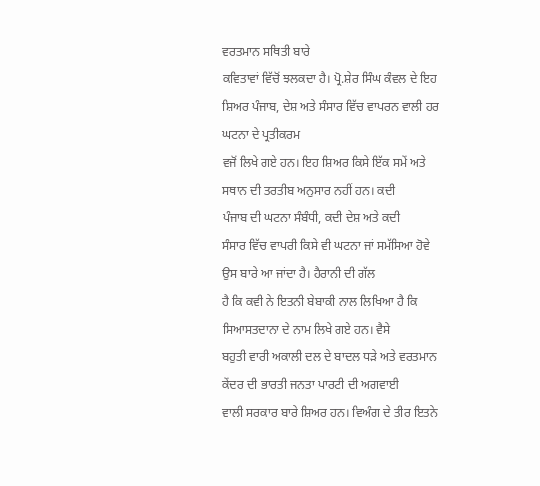ਵਰਤਮਾਨ ਸਥਿਤੀ ਬਾਰੇ
ਕਵਿਤਾਵਾਂ ਵਿੱਚੋਂ ਝਲਕਦਾ ਹੈ। ਪ੍ਰੋ.ਸ਼ੇਰ ਸਿੰਘ ਕੰਵਲ ਦੇ ਇਹ ਸ਼ਿਅਰ ਪੰਜਾਬ, ਦੇਸ਼ ਅਤੇ ਸੰਸਾਰ ਵਿੱਚ ਵਾਪਰਨ ਵਾਲੀ ਹਰ ਘਟਨਾ ਦੇ ਪ੍ਰਤੀਕਰਮ
ਵਜੋਂ ਲਿਖੇ ਗਏ ਹਨ। ਇਹ ਸ਼ਿਅਰ ਕਿਸੇ ਇੱਕ ਸਮੇਂ ਅਤੇ ਸਥਾਨ ਦੀ ਤਰਤੀਬ ਅਨੁਸਾਰ ਨਹੀਂ ਹਨ। ਕਦੀ
ਪੰਜਾਬ ਦੀ ਘਟਨਾ ਸੰਬੰਧੀ, ਕਦੀ ਦੇਸ਼ ਅਤੇ ਕਦੀ
ਸੰਸਾਰ ਵਿੱਚ ਵਾਪਰੀ ਕਿਸੇ ਵੀ ਘਟਨਾ ਜਾਂ ਸਮੱਸਿਆ ਹੋਵੇ ਉਸ ਬਾਰੇ ਆ ਜਾਂਦਾ ਹੈ। ਹੈਰਾਨੀ ਦੀ ਗੱਲ
ਹੈ ਕਿ ਕਵੀ ਨੇ ਇਤਨੀ ਬੇਬਾਕੀ ਨਾਲ ਲਿਖਿਆ ਹੈ ਕਿ ਸਿਆਸਤਦਾਨਾ ਦੇ ਨਾਮ ਲਿਖੇ ਗਏ ਹਨ। ਵੈਸੇ
ਬਹੁਤੀ ਵਾਰੀ ਅਕਾਲੀ ਦਲ ਦੇ ਬਾਦਲ ਧੜੇ ਅਤੇ ਵਰਤਮਾਨ ਕੇਂਦਰ ਦੀ ਭਾਰਤੀ ਜਨਤਾ ਪਾਰਟੀ ਦੀ ਅਗਵਾਈ
ਵਾਲੀ ਸਰਕਾਰ ਬਾਰੇ ਸ਼ਿਅਰ ਹਨ। ਵਿਅੰਗ ਦੇ ਤੀਰ ਇਤਨੇ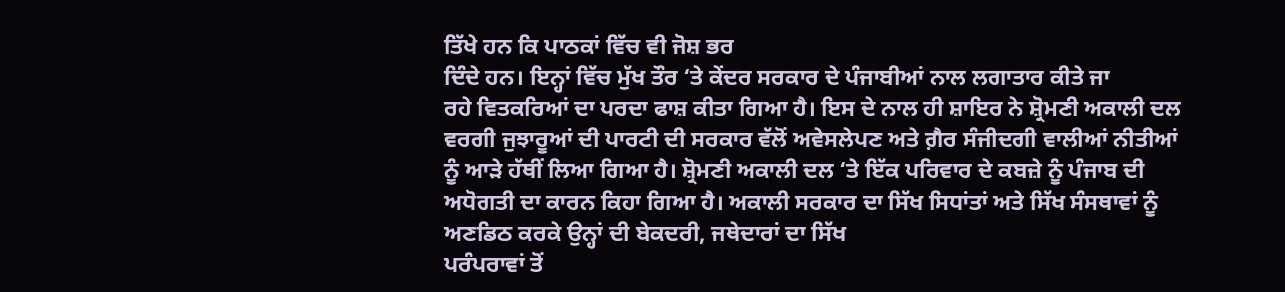ਤਿੱਖੇ ਹਨ ਕਿ ਪਾਠਕਾਂ ਵਿੱਚ ਵੀ ਜੋਸ਼ ਭਰ
ਦਿੰਦੇ ਹਨ। ਇਨ੍ਹਾਂ ਵਿੱਚ ਮੁੱਖ ਤੌਰ ‘ਤੇ ਕੇਂਦਰ ਸਰਕਾਰ ਦੇ ਪੰਜਾਬੀਆਂ ਨਾਲ ਲਗਾਤਾਰ ਕੀਤੇ ਜਾ
ਰਹੇ ਵਿਤਕਰਿਆਂ ਦਾ ਪਰਦਾ ਫਾਸ਼ ਕੀਤਾ ਗਿਆ ਹੈ। ਇਸ ਦੇ ਨਾਲ ਹੀ ਸ਼ਾਇਰ ਨੇ ਸ਼੍ਰੋਮਣੀ ਅਕਾਲੀ ਦਲ
ਵਰਗੀ ਜੁਝਾਰੂਆਂ ਦੀ ਪਾਰਟੀ ਦੀ ਸਰਕਾਰ ਵੱਲੋਂ ਅਵੇਸਲੇਪਣ ਅਤੇ ਗ਼ੈਰ ਸੰਜੀਦਗੀ ਵਾਲੀਆਂ ਨੀਤੀਆਂ
ਨੂੰ ਆੜੇ ਹੱਥੀਂ ਲਿਆ ਗਿਆ ਹੈ। ਸ਼੍ਰੋਮਣੀ ਅਕਾਲੀ ਦਲ ‘ਤੇ ਇੱਕ ਪਰਿਵਾਰ ਦੇ ਕਬਜ਼ੇ ਨੂੰ ਪੰਜਾਬ ਦੀ
ਅਧੋਗਤੀ ਦਾ ਕਾਰਨ ਕਿਹਾ ਗਿਆ ਹੈ। ਅਕਾਲੀ ਸਰਕਾਰ ਦਾ ਸਿੱਖ ਸਿਧਾਂਤਾਂ ਅਤੇ ਸਿੱਖ ਸੰਸਥਾਵਾਂ ਨੂੰ
ਅਣਡਿਠ ਕਰਕੇ ਉਨ੍ਹਾਂ ਦੀ ਬੇਕਦਰੀ, ਜਥੇਦਾਰਾਂ ਦਾ ਸਿੱਖ
ਪਰੰਪਰਾਵਾਂ ਤੋਂ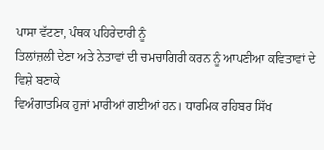ਪਾਸਾ ਵੱਟਣਾ, ਪੰਥਕ ਪਹਿਰੇਦਾਰੀ ਨੂੰ
ਤਿਲਾਂਜ਼ਲੀ ਦੇਣਾ ਅਤੇ ਨੇਤਾਵਾਂ ਦੀ ਚਮਚਾਗਿਰੀ ਕਰਨ ਨੂੰ ਆਪਣੀਆ ਕਵਿਤਾਵਾਂ ਦੇ ਵਿਸ਼ੇ ਬਣਾਕੇ
ਵਿਅੰਗਾਤਮਿਕ ਹੁਜਾਂ ਮਾਰੀਆਂ ਗਈਆਂ ਹਨ। ਧਾਰਮਿਕ ਰਹਿਬਰ ਸਿੱਖ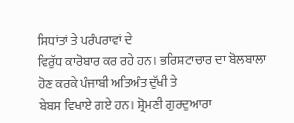ਸਿਧਾਂਤਾਂ ਤੇ ਪਰੰਪਰਾਵਾਂ ਦੇ
ਵਿਰੁੱਧ ਕਾਰੋਬਾਰ ਕਰ ਰਹੇ ਹਨ। ਭਰਿਸ਼ਟਾਚਾਰ ਦਾ ਬੋਲਬਾਲਾ ਹੋਣ ਕਰਕੇ ਪੰਜਾਬੀ ਅਤਿਅੰਤ ਦੁੱਖੀ ਤੇ
ਬੇਬਸ ਵਿਖਾਏ ਗਏ ਹਨ। ਸ਼੍ਰੋਮਣੀ ਗੁਰਦੁਆਰਾ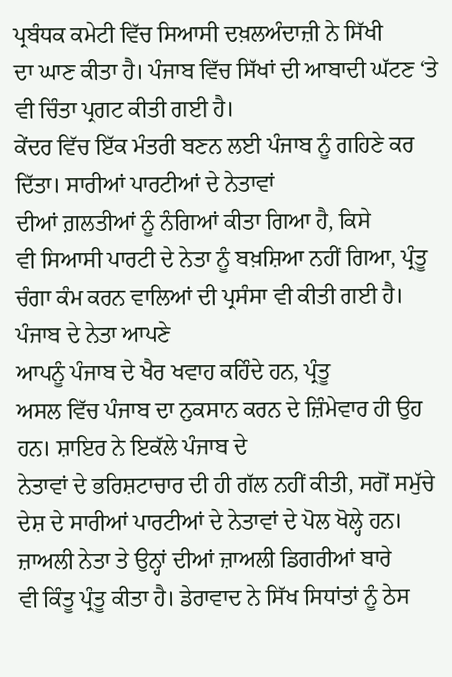ਪ੍ਰਬੰਧਕ ਕਮੇਟੀ ਵਿੱਚ ਸਿਆਸੀ ਦਖ਼ਲਅੰਦਾਜ਼ੀ ਨੇ ਸਿੱਖੀ
ਦਾ ਘਾਣ ਕੀਤਾ ਹੈ। ਪੰਜਾਬ ਵਿੱਚ ਸਿੱਖਾਂ ਦੀ ਆਬਾਦੀ ਘੱਟਣ ‘ਤੇ ਵੀ ਚਿੰਤਾ ਪ੍ਰਗਟ ਕੀਤੀ ਗਈ ਹੈ।
ਕੇਂਦਰ ਵਿੱਚ ਇੱਕ ਮੰਤਰੀ ਬਣਨ ਲਈ ਪੰਜਾਬ ਨੂੰ ਗਹਿਣੇ ਕਰ ਦਿੱਤਾ। ਸਾਰੀਆਂ ਪਾਰਟੀਆਂ ਦੇ ਨੇਤਾਵਾਂ
ਦੀਆਂ ਗ਼ਲਤੀਆਂ ਨੂੰ ਨੰਗਿਆਂ ਕੀਤਾ ਗਿਆ ਹੈ, ਕਿਸੇ
ਵੀ ਸਿਆਸੀ ਪਾਰਟੀ ਦੇ ਨੇਤਾ ਨੂੰ ਬਖ਼ਸ਼ਿਆ ਨਹੀਂ ਗਿਆ, ਪ੍ਰੰਤੂ ਚੰਗਾ ਕੰਮ ਕਰਨ ਵਾਲਿਆਂ ਦੀ ਪ੍ਰਸੰਸਾ ਵੀ ਕੀਤੀ ਗਈ ਹੈ। ਪੰਜਾਬ ਦੇ ਨੇਤਾ ਆਪਣੇ
ਆਪਨੂੰ ਪੰਜਾਬ ਦੇ ਖੈਰ ਖਵਾਹ ਕਹਿੰਦੇ ਹਨ, ਪ੍ਰੰਤੂ
ਅਸਲ ਵਿੱਚ ਪੰਜਾਬ ਦਾ ਨੁਕਸਾਨ ਕਰਨ ਦੇ ਜ਼ਿੰਮੇਵਾਰ ਹੀ ਉਹ ਹਨ। ਸ਼ਾਇਰ ਨੇ ਇਕੱਲੇ ਪੰਜਾਬ ਦੇ
ਨੇਤਾਵਾਂ ਦੇ ਭਰਿਸ਼ਟਾਚਾਰ ਦੀ ਹੀ ਗੱਲ ਨਹੀਂ ਕੀਤੀ, ਸਗੋਂ ਸਮੁੱਚੇ ਦੇਸ਼ ਦੇ ਸਾਰੀਆਂ ਪਾਰਟੀਆਂ ਦੇ ਨੇਤਾਵਾਂ ਦੇ ਪੋਲ ਖੋਲ੍ਹੇ ਹਨ। ਜ਼ਾਅਲੀ ਨੇਤਾ ਤੇ ਉਨ੍ਹਾਂ ਦੀਆਂ ਜ਼ਾਅਲੀ ਡਿਗਰੀਆਂ ਬਾਰੇ
ਵੀ ਕਿੰਤੂ ਪ੍ਰੰਤੂ ਕੀਤਾ ਹੈ। ਡੇਰਾਵਾਦ ਨੇ ਸਿੱਖ ਸਿਧਾਂਤਾਂ ਨੂੰ ਠੇਸ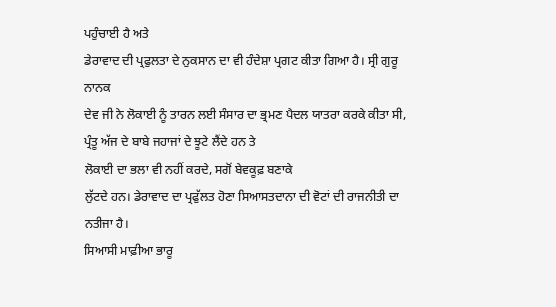ਪਹੁੰਚਾਈ ਹੈ ਅਤੇ
ਡੇਰਾਵਾਦ ਦੀ ਪ੍ਰਫੁਲਤਾ ਦੇ ਨੁਕਸਾਨ ਦਾ ਵੀ ਹੰਦੇਸ਼ਾ ਪ੍ਰਗਟ ਕੀਤਾ ਗਿਆ ਹੈ। ਸ੍ਰੀ ਗੁਰੂ ਨਾਨਕ
ਦੇਵ ਜੀ ਨੇ ਲੋਕਾਈ ਨੂੰ ਤਾਰਨ ਲਈ ਸੰਸਾਰ ਦਾ ਭ੍ਰਮਣ ਪੈਦਲ ਯਾਤਰਾ ਕਰਕੇ ਕੀਤਾ ਸੀ, ਪ੍ਰੰਤੂ ਅੱਜ ਦੇ ਬਾਬੇ ਜਹਾਜਾਂ ਦੇ ਝੂਟੇ ਲੈਂਦੇ ਹਨ ਤੇ
ਲੋਕਾਈ ਦਾ ਭਲਾ ਵੀ ਨਹੀਂ ਕਰਦੇ, ਸਗੋਂ ਬੇਵਕੂਫ਼ ਬਣਾਕੇ
ਲੁੱਟਦੇ ਹਨ। ਡੇਰਾਵਾਦ ਦਾ ਪ੍ਰਫੁੱਲਤ ਹੋਣਾ ਸਿਆਸਤਦਾਨਾ ਦੀ ਵੋਟਾਂ ਦੀ ਰਾਜਨੀਤੀ ਦਾ ਨਤੀਜਾ ਹੈ।
ਸਿਆਸੀ ਮਾਫ਼ੀਆ ਭਾਰੂ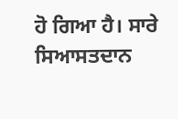ਹੋ ਗਿਆ ਹੈ। ਸਾਰੇ ਸਿਆਸਤਦਾਨ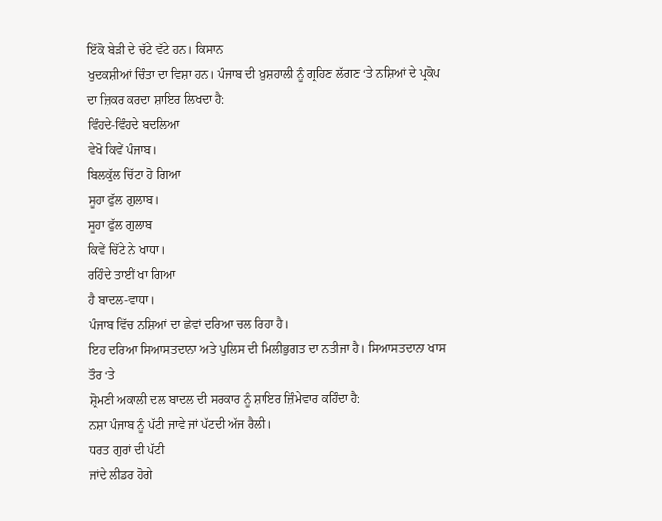ਇੱਕੋ ਬੇੜੀ ਦੇ ਚੱਟੇ ਵੱਟੇ ਹਨ। ਕਿਸਾਨ
ਖੁਦਕਸ਼ੀਆਂ ਚਿੰਤਾ ਦਾ ਵਿਸ਼ਾ ਹਨ। ਪੰਜਾਬ ਦੀ ਖ਼ੁਸ਼ਹਾਲੀ ਨੂੰ ਗ੍ਰਹਿਣ ਲੱਗਣ ‘ਤੇ ਨਸ਼ਿਆਂ ਦੇ ਪ੍ਰਕੋਪ
ਦਾ ਜ਼ਿਕਰ ਕਰਦਾ ਸ਼ਾਇਰ ਲਿਖਦਾ ਹੈ:
ਵਿੰਹਦੇ-ਵਿੰਹਦੇ ਬਦਲਿਆ
ਵੇਖੋ ਕਿਵੇਂ ਪੰਜਾਬ।
ਬਿਲਕੁੱਲ ਚਿੱਟਾ ਹੋ ਗਿਆ
ਸੂਹਾ ਫੁੱਲ ਗੁਲਾਬ।
ਸੂਹਾ ਫੁੱਲ ਗੁਲਾਬ
ਕਿਵੇਂ ਚਿੱਟੇ ਨੇ ਖਾਧਾ।
ਰਹਿੰਦੇ ਤਾਈਂ ਖਾ ਗਿਆ
ਹੈ ਬਾਦਲ-ਵਾਧਾ।
ਪੰਜਾਬ ਵਿੱਚ ਨਸ਼ਿਆਂ ਦਾ ਛੇਵਾਂ ਦਰਿਆ ਚਲ ਰਿਹਾ ਹੈ।
ਇਹ ਦਰਿਆ ਸਿਆਸਤਦਾਨਾ ਅਤੇ ਪੁਲਿਸ ਦੀ ਮਿਲੀਭੁਗਤ ਦਾ ਨਤੀਜਾ ਹੈ। ਸਿਆਸਤਦਾਨਾ ਖਾਸ ਤੌਰ ‘ਤੇ
ਸ਼੍ਰੋਮਣੀ ਅਕਾਲੀ ਦਲ ਬਾਦਲ ਦੀ ਸਰਕਾਰ ਨੂੰ ਸ਼ਾਇਰ ਜ਼ਿੰਮੇਵਾਰ ਕਹਿੰਦਾ ਹੈ:
ਨਸ਼ਾ ਪੰਜਾਬ ਨੂੰ ਪੱਟੀ ਜਾਵੇ ਜਾਂ ਪੱਟਦੀ ਅੱਜ ਰੈਲੀ।
ਧਰਤ ਗੁਰਾਂ ਦੀ ਪੱਟੀ
ਜਾਂਦੇ ਲੀਡਰ ਹੋਗੇ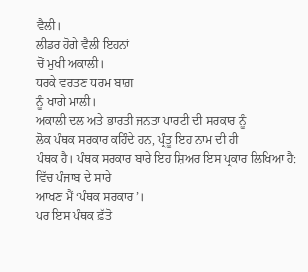ਵੈਲੀ।
ਲੀਡਰ ਹੋਗੇ ਵੈਲੀ ਇਹਨਾਂ
ਚੋਂ ਮੁਖੀ ਅਕਾਲੀ।
ਧਰਕੇ ਵਰਤਣ ਧਰਮ ਬਾਗ਼
ਨੂੰ ਖਾਗੇ ਮਾਲੀ।
ਅਕਾਲੀ ਦਲ ਅਤੇ ਭਾਰਤੀ ਜਨਤਾ ਪਾਰਟੀ ਦੀ ਸਰਕਾਰ ਨੂੰ
ਲੋਕ ਪੰਥਕ ਸਰਕਾਰ ਕਹਿੰਦੇ ਹਨ, ਪ੍ਰੰਤੂ ਇਹ ਨਾਮ ਦੀ ਹੀ
ਪੰਥਕ ਹੈ। ਪੰਥਕ ਸਰਕਾਰ ਬਾਰੇ ਇਹ ਸ਼ਿਅਰ ਇਸ ਪ੍ਰਕਾਰ ਲਿਖਿਆ ਹੈ:
ਵਿੱਚ ਪੰਜਾਬ ਦੇ ਸਾਰੇ
ਆਖਣ ਮੈਂ ‘ਪੰਥਕ ਸਰਕਾਰ’।
ਪਰ ਇਸ ਪੰਥਕ ਫ਼ੱਤੋ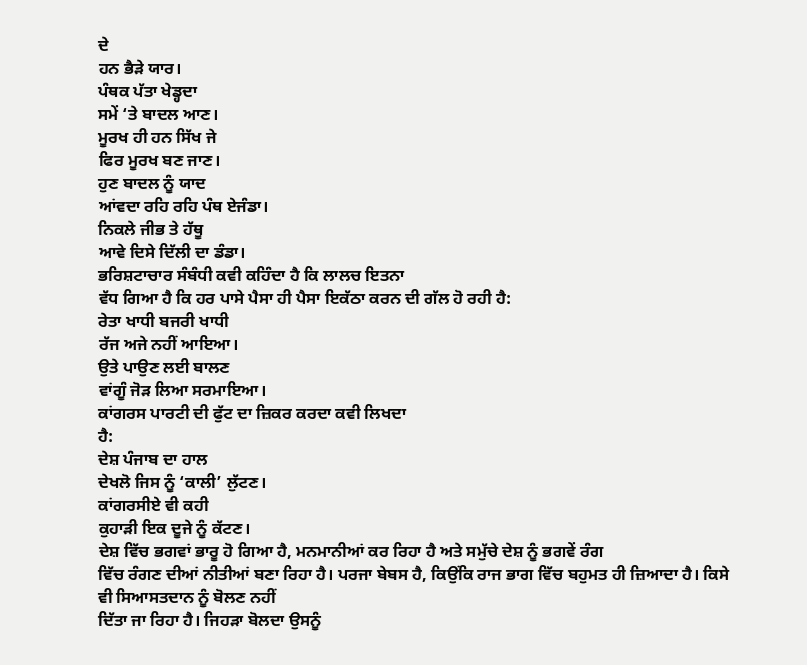ਦੇ
ਹਨ ਭੈੜੇ ਯਾਰ।
ਪੰਥਕ ਪੱਤਾ ਖੇਡ੍ਹਦਾ
ਸਮੇਂ ‘ਤੇ ਬਾਦਲ ਆਣ।
ਮੂਰਖ ਹੀ ਹਨ ਸਿੱਖ ਜੇ
ਫਿਰ ਮੂਰਖ ਬਣ ਜਾਣ।
ਹੁਣ ਬਾਦਲ ਨੂੰ ਯਾਦ
ਆਂਵਦਾ ਰਹਿ ਰਹਿ ਪੰਥ ਏਜੰਡਾ।
ਨਿਕਲੇ ਜੀਭ ਤੇ ਹੱਥੂ
ਆਵੇ ਦਿਸੇ ਦਿੱਲੀ ਦਾ ਡੰਡਾ।
ਭਰਿਸ਼ਟਾਚਾਰ ਸੰਬੰਧੀ ਕਵੀ ਕਹਿੰਦਾ ਹੈ ਕਿ ਲਾਲਚ ਇਤਨਾ
ਵੱਧ ਗਿਆ ਹੈ ਕਿ ਹਰ ਪਾਸੇ ਪੈਸਾ ਹੀ ਪੈਸਾ ਇਕੱਠਾ ਕਰਨ ਦੀ ਗੱਲ ਹੋ ਰਹੀ ਹੈ:
ਰੇਤਾ ਖਾਧੀ ਬਜਰੀ ਖਾਧੀ
ਰੱਜ ਅਜੇ ਨਹੀਂ ਆਇਆ।
ਉਤੇ ਪਾਉਣ ਲਈ ਬਾਲਣ
ਵਾਂਗੂੰ ਜੋੜ ਲਿਆ ਸਰਮਾਇਆ।
ਕਾਂਗਰਸ ਪਾਰਟੀ ਦੀ ਫੁੱਟ ਦਾ ਜ਼ਿਕਰ ਕਰਦਾ ਕਵੀ ਲਿਖਦਾ
ਹੈ:
ਦੇਸ਼ ਪੰਜਾਬ ਦਾ ਹਾਲ
ਦੇਖਲੋ ਜਿਸ ਨੂੰ ‘ਕਾਲੀ’ ਲੁੱਟਣ।
ਕਾਂਗਰਸੀਏ ਵੀ ਕਹੀ
ਕੁਹਾੜੀ ਇਕ ਦੂਜੇ ਨੂੰ ਕੱਟਣ।
ਦੇਸ਼ ਵਿੱਚ ਭਗਵਾਂ ਭਾਰੂ ਹੋ ਗਿਆ ਹੈ, ਮਨਮਾਨੀਆਂ ਕਰ ਰਿਹਾ ਹੈ ਅਤੇ ਸਮੁੱਚੇ ਦੇਸ਼ ਨੂੰ ਭਗਵੇਂ ਰੰਗ
ਵਿੱਚ ਰੰਗਣ ਦੀਆਂ ਨੀਤੀਆਂ ਬਣਾ ਰਿਹਾ ਹੈ। ਪਰਜਾ ਬੇਬਸ ਹੈ, ਕਿਉਂਕਿ ਰਾਜ ਭਾਗ ਵਿੱਚ ਬਹੁਮਤ ਹੀ ਜ਼ਿਆਦਾ ਹੈ। ਕਿਸੇ ਵੀ ਸਿਆਸਤਦਾਨ ਨੂੰ ਬੋਲਣ ਨਹੀਂ
ਦਿੱਤਾ ਜਾ ਰਿਹਾ ਹੈ। ਜਿਹੜਾ ਬੋਲਦਾ ਉਸਨੂੰ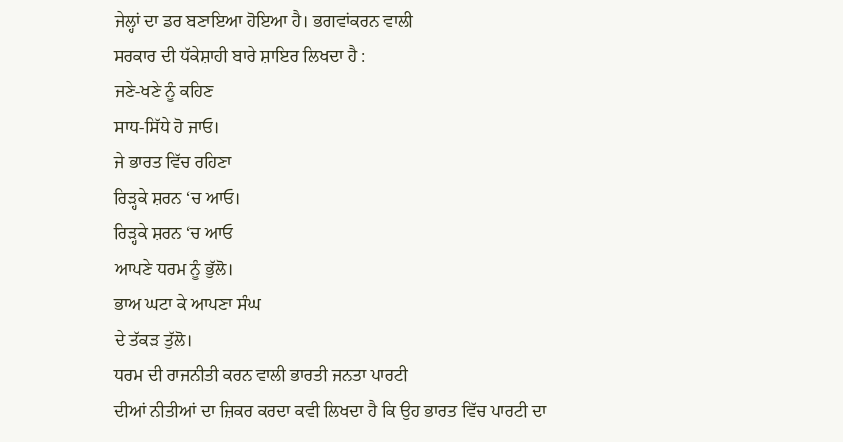ਜੇਲ੍ਹਾਂ ਦਾ ਡਰ ਬਣਾਇਆ ਹੋਇਆ ਹੈ। ਭਗਵਾਂਕਰਨ ਵਾਲੀ
ਸਰਕਾਰ ਦੀ ਧੱਕੇਸ਼ਾਹੀ ਬਾਰੇ ਸ਼ਾਇਰ ਲਿਖਦਾ ਹੈ :
ਜਣੇ-ਖਣੇ ਨੂੰ ਕਹਿਣ
ਸਾਧ-ਸਿੱਧੇ ਹੋ ਜਾਓ।
ਜੇ ਭਾਰਤ ਵਿੱਚ ਰਹਿਣਾ
ਰਿੜ੍ਹਕੇ ਸ਼ਰਨ ‘ਚ ਆਓ।
ਰਿੜ੍ਹਕੇ ਸ਼ਰਨ ‘ਚ ਆਓ
ਆਪਣੇ ਧਰਮ ਨੂੰ ਭੁੱਲੋ।
ਭਾਅ ਘਟਾ ਕੇ ਆਪਣਾ ਸੰਘ
ਦੇ ਤੱਕੜ ਤੁੱਲੋ।
ਧਰਮ ਦੀ ਰਾਜਨੀਤੀ ਕਰਨ ਵਾਲੀ ਭਾਰਤੀ ਜਨਤਾ ਪਾਰਟੀ
ਦੀਆਂ ਨੀਤੀਆਂ ਦਾ ਜ਼ਿਕਰ ਕਰਦਾ ਕਵੀ ਲਿਖਦਾ ਹੈ ਕਿ ਉਹ ਭਾਰਤ ਵਿੱਚ ਪਾਰਟੀ ਦਾ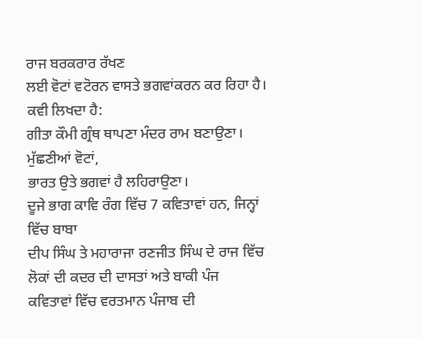ਰਾਜ ਬਰਕਰਾਰ ਰੱਖਣ
ਲਈ ਵੋਟਾਂ ਵਟੋਰਨ ਵਾਸਤੇ ਭਗਵਾਂਕਰਨ ਕਰ ਰਿਹਾ ਹੈ। ਕਵੀ ਲਿਖਦਾ ਹੈ:
ਗੀਤਾ ਕੌਮੀ ਗ੍ਰੰਥ ਥਾਪਣਾ ਮੰਦਰ ਰਾਮ ਬਣਾਉਣਾ।
ਮੁੱਛਣੀਆਂ ਵੋਟਾਂ,
ਭਾਰਤ ਉਤੇ ਭਗਵਾਂ ਹੈ ਲਹਿਰਾਉਣਾ।
ਦੂਜੇ ਭਾਗ ਕਾਵਿ ਰੰਗ ਵਿੱਚ 7 ਕਵਿਤਾਵਾਂ ਹਨ, ਜਿਨ੍ਹਾਂ ਵਿੱਚ ਬਾਬਾ
ਦੀਪ ਸਿੰਘ ਤੇ ਮਹਾਰਾਜਾ ਰਣਜੀਤ ਸਿੰਘ ਦੇ ਰਾਜ ਵਿੱਚ ਲੋਕਾਂ ਦੀ ਕਦਰ ਦੀ ਦਾਸਤਾਂ ਅਤੇ ਬਾਕੀ ਪੰਜ
ਕਵਿਤਾਵਾਂ ਵਿੱਚ ਵਰਤਮਾਨ ਪੰਜਾਬ ਦੀ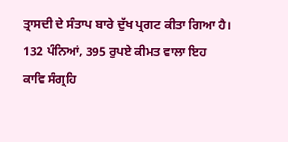ਤ੍ਰਾਸਦੀ ਦੇ ਸੰਤਾਪ ਬਾਰੇ ਦੁੱਖ ਪ੍ਰਗਟ ਕੀਤਾ ਗਿਆ ਹੈ।
132 ਪੰਨਿਆਂ, 395 ਰੁਪਏ ਕੀਮਤ ਵਾਲਾ ਇਹ
ਕਾਵਿ ਸੰਗ੍ਰਹਿ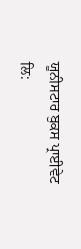ਯੂਨੀਸਟਾਰ ਬੁਕਸ ਪ੍ਰਾਈਵੇਟ ਲਿ: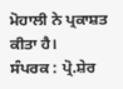ਮੋਹਾਲੀ ਨੇ ਪ੍ਰਕਾਸ਼ਤ ਕੀਤਾ ਹੈ।
ਸੰਪਰਕ : ਪ੍ਰੋ.ਸ਼ੇਰ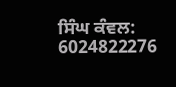ਸਿੰਘ ਕੰਵਲ: 6024822276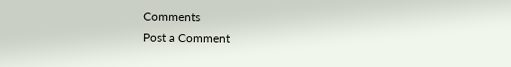Comments
Post a Comment